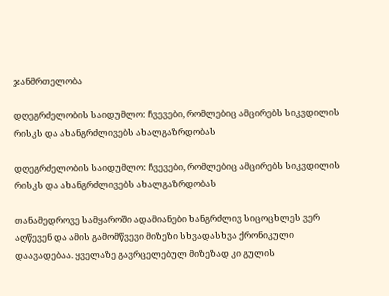ჯანმრთელობა

დღეგრძელობის საიდუმლო: ჩვევები, რომლებიც ამცირებს სიკვდილის რისკს და ახანგრძლივებს ახალგაზრდობას

დღეგრძელობის საიდუმლო: ჩვევები, რომლებიც ამცირებს სიკვდილის რისკს და ახანგრძლივებს ახალგაზრდობას

თანამედროვე სამყაროში ადამიანები ხანგრძლივ სიცოცხლეს ვერ აღწევენ და ამის გამომწვევი მიზეზი სხვადასხვა ქრონიკული დაავადებაა. ყველაზე გავრცელებულ მიზეზად კი გულის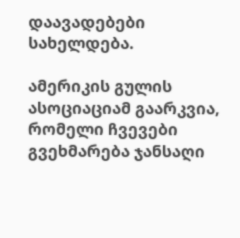დაავადებები სახელდება.

ამერიკის გულის ასოციაციამ გაარკვია, რომელი ჩვევები გვეხმარება ჯანსაღი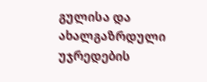გულისა და ახალგაზრდული უჯრედების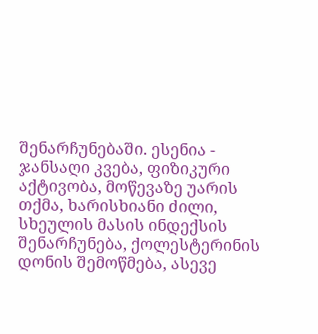შენარჩუნებაში. ესენია - ჯანსაღი კვება, ფიზიკური აქტივობა, მოწევაზე უარის თქმა, ხარისხიანი ძილი, სხეულის მასის ინდექსის შენარჩუნება, ქოლესტერინის დონის შემოწმება, ასევე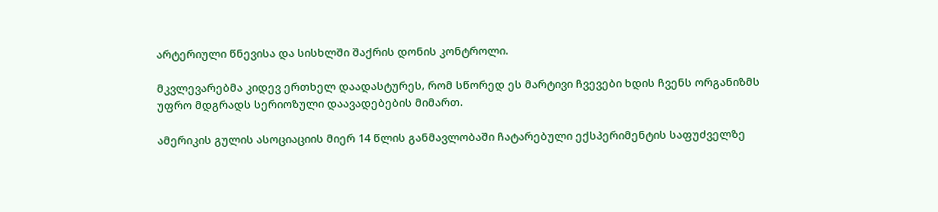არტერიული წნევისა და სისხლში შაქრის დონის კონტროლი.

მკვლევარებმა კიდევ ერთხელ დაადასტურეს, რომ სწორედ ეს მარტივი ჩვევები ხდის ჩვენს ორგანიზმს უფრო მდგრადს სერიოზული დაავადებების მიმართ.

ამერიკის გულის ასოციაციის მიერ 14 წლის განმავლობაში ჩატარებული ექსპერიმენტის საფუძველზე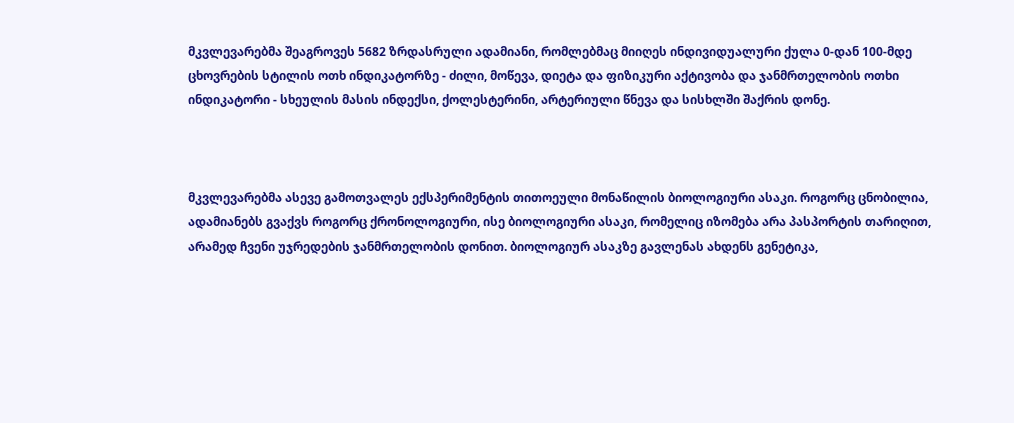მკვლევარებმა შეაგროვეს 5682 ზრდასრული ადამიანი, რომლებმაც მიიღეს ინდივიდუალური ქულა 0-დან 100-მდე ცხოვრების სტილის ოთხ ინდიკატორზე - ძილი, მოწევა, დიეტა და ფიზიკური აქტივობა და ჯანმრთელობის ოთხი ინდიკატორი - სხეულის მასის ინდექსი, ქოლესტერინი, არტერიული წნევა და სისხლში შაქრის დონე.



მკვლევარებმა ასევე გამოთვალეს ექსპერიმენტის თითოეული მონაწილის ბიოლოგიური ასაკი. როგორც ცნობილია, ადამიანებს გვაქვს როგორც ქრონოლოგიური, ისე ბიოლოგიური ასაკი, რომელიც იზომება არა პასპორტის თარიღით, არამედ ჩვენი უჯრედების ჯანმრთელობის დონით. ბიოლოგიურ ასაკზე გავლენას ახდენს გენეტიკა,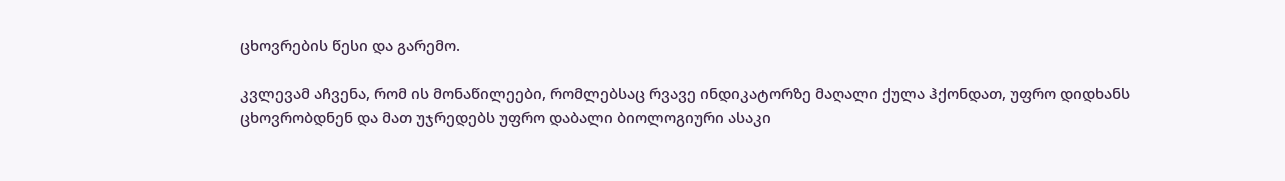ცხოვრების წესი და გარემო.

კვლევამ აჩვენა, რომ ის მონაწილეები, რომლებსაც რვავე ინდიკატორზე მაღალი ქულა ჰქონდათ, უფრო დიდხანს ცხოვრობდნენ და მათ უჯრედებს უფრო დაბალი ბიოლოგიური ასაკი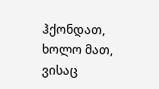ჰქონდათ, ხოლო მათ, ვისაც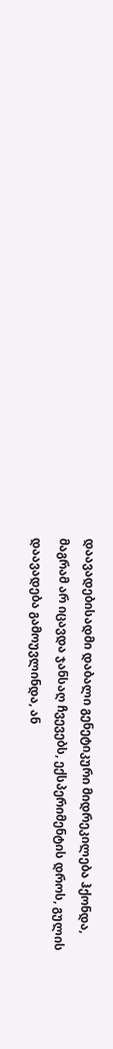დაავადებისადმი დაბალი გენეტიკური მიდრეკილება ჰქონდა, მაგრამ არ იცავდა ჯანსაღ ჩვევებს, ექსპერიმენტის დროს, გულის დაავადება გამოუვლინდა, ან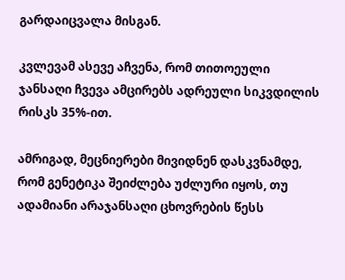გარდაიცვალა მისგან.

კვლევამ ასევე აჩვენა, რომ თითოეული ჯანსაღი ჩვევა ამცირებს ადრეული სიკვდილის რისკს 35%-ით.

ამრიგად, მეცნიერები მივიდნენ დასკვნამდე, რომ გენეტიკა შეიძლება უძლური იყოს, თუ ადამიანი არაჯანსაღი ცხოვრების წესს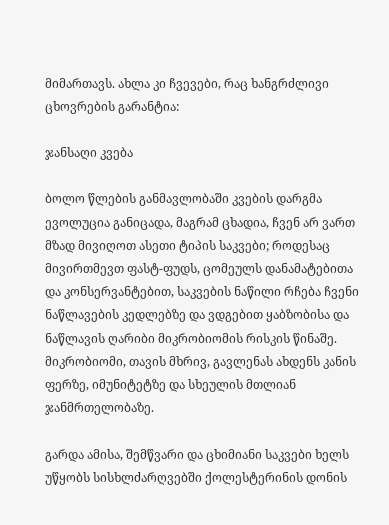მიმართავს. ახლა კი ჩვევები, რაც ხანგრძლივი ცხოვრების გარანტია:

ჯანსაღი კვება

ბოლო წლების განმავლობაში კვების დარგმა ევოლუცია განიცადა, მაგრამ ცხადია, ჩვენ არ ვართ მზად მივიღოთ ასეთი ტიპის საკვები; როდესაც მივირთმევთ ფასტ-ფუდს, ცომეულს დანამატებითა და კონსერვანტებით, საკვების ნაწილი რჩება ჩვენი ნაწლავების კედლებზე და ვდგებით ყაბზობისა და ნაწლავის ღარიბი მიკრობიომის რისკის წინაშე. მიკრობიომი, თავის მხრივ, გავლენას ახდენს კანის ფერზე, იმუნიტეტზე და სხეულის მთლიან ჯანმრთელობაზე.

გარდა ამისა, შემწვარი და ცხიმიანი საკვები ხელს უწყობს სისხლძარღვებში ქოლესტერინის დონის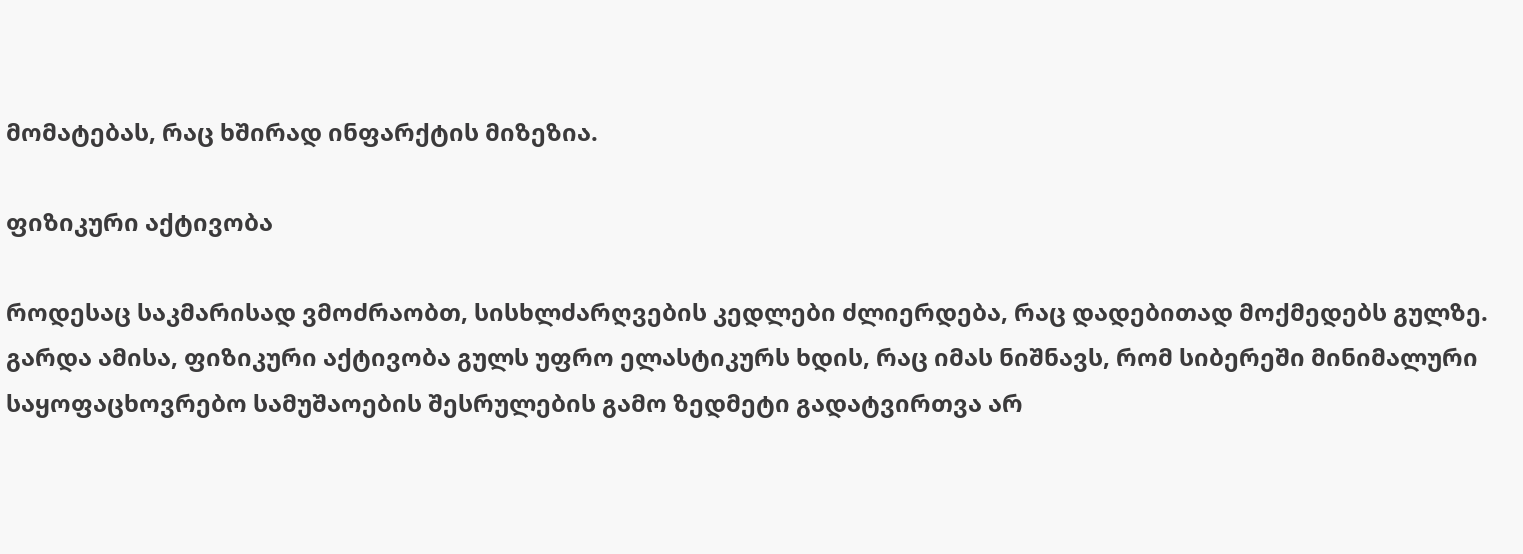მომატებას, რაც ხშირად ინფარქტის მიზეზია.

ფიზიკური აქტივობა

როდესაც საკმარისად ვმოძრაობთ, სისხლძარღვების კედლები ძლიერდება, რაც დადებითად მოქმედებს გულზე. გარდა ამისა, ფიზიკური აქტივობა გულს უფრო ელასტიკურს ხდის, რაც იმას ნიშნავს, რომ სიბერეში მინიმალური საყოფაცხოვრებო სამუშაოების შესრულების გამო ზედმეტი გადატვირთვა არ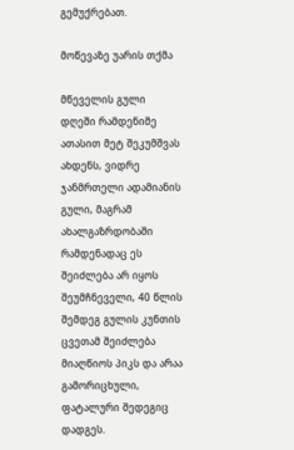გემუქრებათ.

მოწევაზე უარის თქმა

მწეველის გული დღეში რამდენიმე ათასით მეტ შეკუმშვას ახდენს, ვიდრე ჯანმრთელი ადამიანის გული, მაგრამ ახალგაზრდობაში რამდენადაც ეს შეიძლება არ იყოს შეუმჩნეველი, 40 წლის შემდეგ გულის კუნთის ცვეთამ შეიძლება მიაღწიოს პიკს და არაა გამორიცხული, ფატალური შედეგიც დადგეს.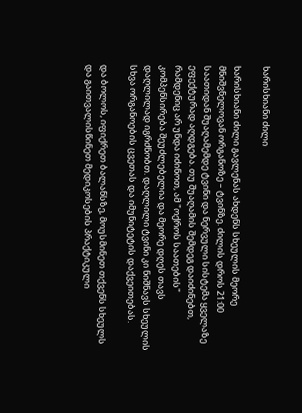ხარისხიანი ძილი

ხარისხიანი ძილი გავლენას ახდენს სხეულის მეორე მნიშვნელოვან ორგანოზე – ტვინზე. ძილის დროს 21:00 საათიდან შუაღამემდე ტვინი და ნერვული სისტემა ყველაზე ეფექტურად აღდგება. თუ შუაღამის შემდეგ დაიძინებთ, რამდენიც არ უნდა იძინოთ, ამ "ოქროს საათების" კომპენსირება შეუძლებელია და მეორე დღეს თავს დაღლილად იგრძნობთ. დაღლილი ტვინი კი ნიშნავს სხეულის სხვა ორგანოების ცვეთას და იმუნიტეტის დაქვეითებას.

და ბოლოს, იფიქრეთ ბალანსზე, მოუსმინეთ თქვენს სხეულს და გაითვალისწინეთ მედიკოსების პრაქტიკული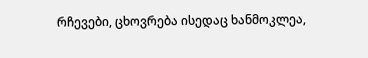რჩევები, ცხოვრება ისედაც ხანმოკლეა,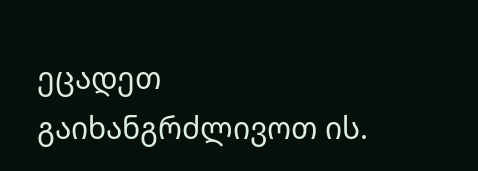ეცადეთ გაიხანგრძლივოთ ის.